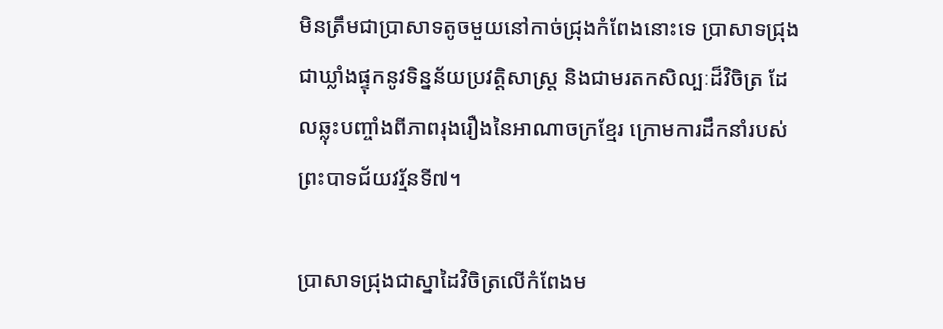មិនត្រឹមជាប្រាសាទតូចមួយនៅកាច់ជ្រុងកំពែងនោះទេ ប្រាសាទជ្រុងជាឃ្លាំងផ្ទុកនូវទិន្នន័យប្រវត្តិសាស្ត្រ និងជាមរតកសិល្បៈដ៏វិចិត្រ ដែលឆ្លុះបញ្ចាំងពីភាពរុងរឿងនៃអាណាចក្រខ្មែរ ក្រោមការដឹកនាំរបស់ព្រះបាទជ័យវរ្ម័នទី៧។

ប្រាសាទជ្រុងជាស្នាដៃវិចិត្រលើកំពែងម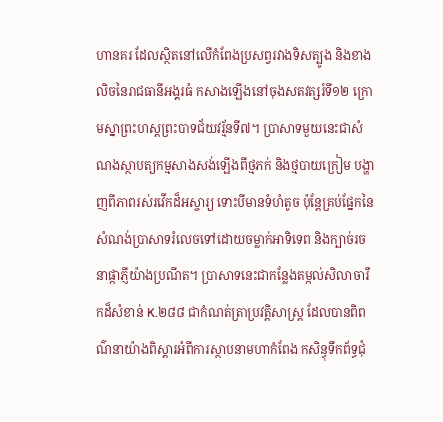ហានគរ ដែលស្ថិតនៅលើកំពែងប្រសព្វរវាងទិសត្បូង និងខាងលិចនៃរាជធានីអង្គរធំ កសាងឡើងនៅចុងសតវត្សរ៍ទី១២ ក្រោមស្នាព្រះហស្តព្រះបាទជ័យវរ្ម័នទី៧។ ប្រាសាទមួយនេះជាសំណងស្ថាបត្យកម្មសាងសង់ឡើងពីថ្មភក់ និងថ្មបាយក្រៀម បង្ហាញពីភាពរស់រវើកដ៏អស្ចារ្យ ទោះបីមានទំហំតូច ប៉ុន្តែគ្រប់ផ្នែកនៃសំណង់ប្រាសាទរំលេចទៅដោយចម្លាក់អាទិទេព និងក្បាច់រចនាផ្កាភ្ញីយ៉ាងប្រណីត។ ប្រាសាទនេះជាកន្លែងតម្កល់សិលាចារឹកដ៏សំខាន់ K.២៨៨ ជាកំណត់ត្រាប្រវត្តិសាស្ត្រ ដែលបានពិពណ៌នាយ៉ាងពិស្តារអំពីការស្ថាបនាមហាកំពែង កសិន្ធុទឹកព័ទ្ធជុំ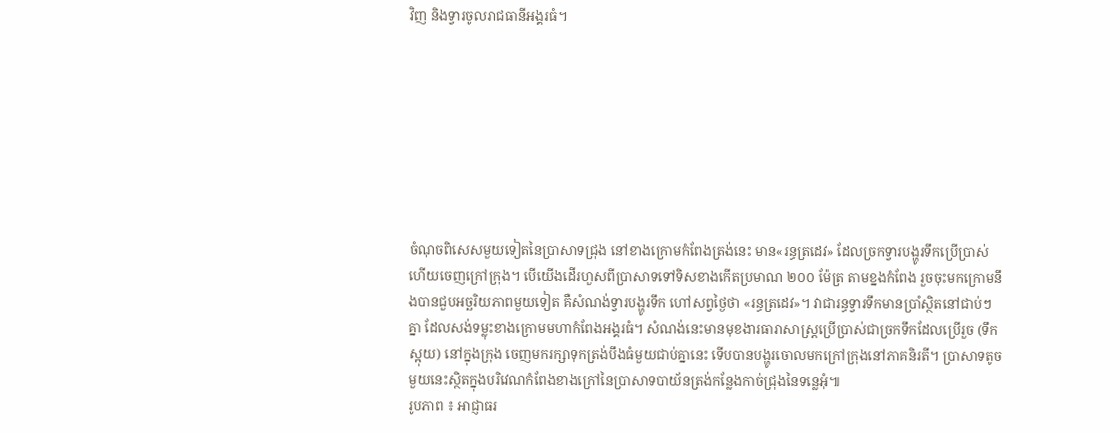វិញ និងទ្វារចូលរាជធានីអង្គរធំ។








ចំណុចពិសេសមួយទៀតនៃប្រាសាទជ្រុង នៅខាងក្រោមកំពែងត្រង់នេះ មាន«រន្ធត្រដេវ» ដែលច្រកទ្វារបង្ហូរទឹកប្រើប្រាស់ហើយចេញក្រៅក្រុង។ បើយើងដើរហួសពីប្រាសាទទៅទិសខាងកើតប្រមាណ ២០០ ម៉ែត្រ តាមខ្នងកំពែង រួចចុះមកក្រោមនឹងបានជួបអច្ឆរិយភាពមួយទៀត គឺសំណង់ទ្វារបង្ហូរទឹក ហៅសព្វថ្ងៃថា «រន្ធត្រដេវ»។ វាជារន្ធទ្វារទឹកមានប្រាំស្ថិតនៅជាប់ៗគ្នា ដែលសង់ទម្លុះខាងក្រោមមហាកំពែងអង្គរធំ។ សំណង់នេះមានមុខងារធារាសាស្ត្រប្រើប្រាស់ជាច្រកទឹកដែលប្រើរួច (ទឹកស្អុយ) នៅក្នុងក្រុង ចេញមករក្សាទុកត្រង់បឹងធំមួយជាប់គ្នានេះ ទើបបានបង្ហូរចោលមកក្រៅក្រុងនៅភាគនិរតី។ ប្រាសាទតូចមួយនេះស្ថិតក្នុងបរិវេណកំពែងខាងក្រៅនៃប្រាសាទបាយ័នត្រង់កន្លែងកាច់ជ្រុងនៃទន្លេអុំ៕
រូបភាព ៖ អាជ្ញាធរ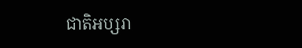ជាតិអប្សរា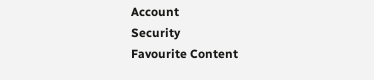Account
Security
Favourite Content